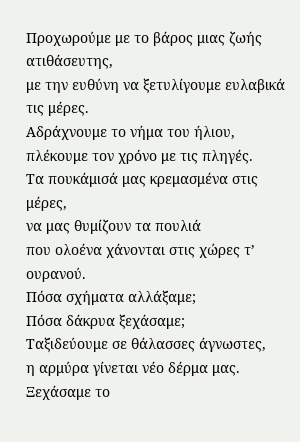Προχωρούμε με το βάρος μιας ζωής ατιθάσευτης,
με την ευθύνη να ξετυλίγουμε ευλαβικά τις μέρες.
Αδράχνουμε το νήμα του ήλιου,
πλέκουμε τον χρόνο με τις πληγές.
Τα πουκάμισά μας κρεμασμένα στις μέρες,
να μας θυμίζουν τα πουλιά
που ολοένα χάνονται στις χώρες τ’ ουρανού.
Πόσα σχήματα αλλάξαμε;
Πόσα δάκρυα ξεχάσαμε;
Ταξιδεύουμε σε θάλασσες άγνωστες,
η αρμύρα γίνεται νέο δέρμα μας.
Ξεχάσαμε το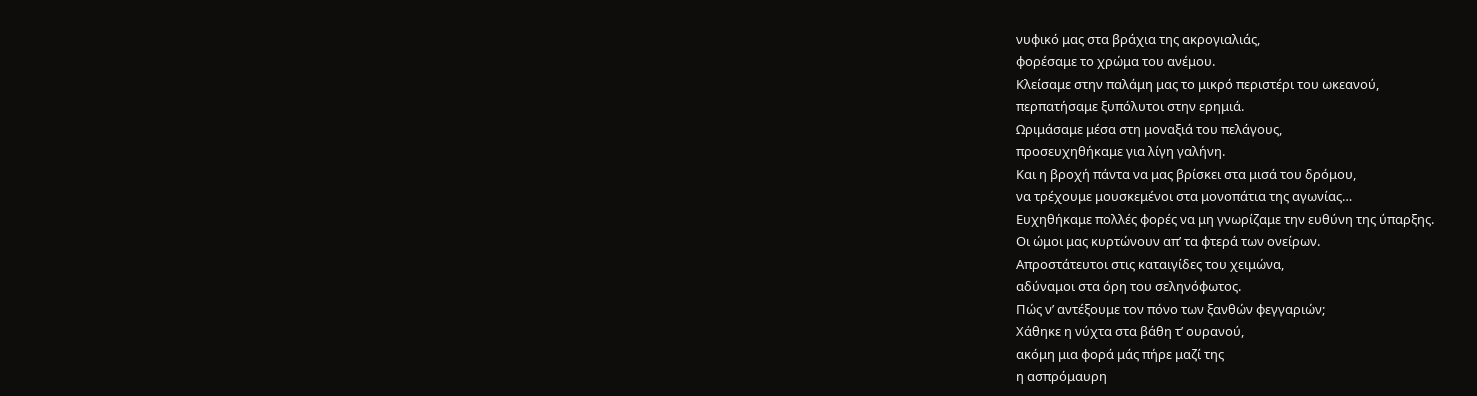νυφικό μας στα βράχια της ακρογιαλιάς,
φορέσαμε το χρώμα του ανέμου.
Κλείσαμε στην παλάμη μας το μικρό περιστέρι του ωκεανού,
περπατήσαμε ξυπόλυτοι στην ερημιά.
Ωριμάσαμε μέσα στη μοναξιά του πελάγους,
προσευχηθήκαμε για λίγη γαλήνη.
Και η βροχή πάντα να μας βρίσκει στα μισά του δρόμου,
να τρέχουμε μουσκεμένοι στα μονοπάτια της αγωνίας…
Ευχηθήκαμε πολλές φορές να μη γνωρίζαμε την ευθύνη της ύπαρξης.
Οι ώμοι μας κυρτώνουν απ’ τα φτερά των ονείρων.
Απροστάτευτοι στις καταιγίδες του χειμώνα,
αδύναμοι στα όρη του σεληνόφωτος.
Πώς ν’ αντέξουμε τον πόνο των ξανθών φεγγαριών;
Χάθηκε η νύχτα στα βάθη τ’ ουρανού,
ακόμη μια φορά μάς πήρε μαζί της
η ασπρόμαυρη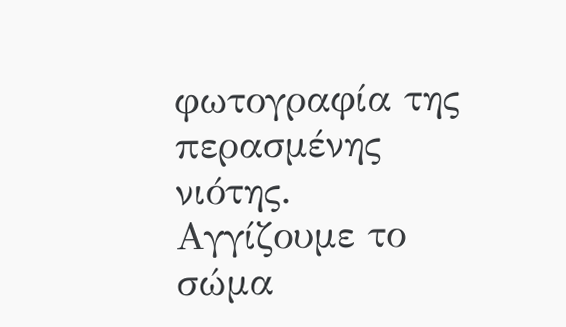φωτογραφία της περασμένης νιότης.
Αγγίζουμε το σώμα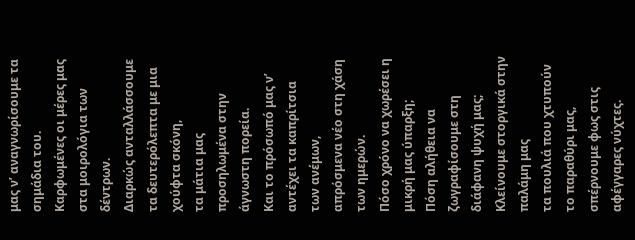μας ν’ αναγνωρίσουμε τα σημάδια του.
Καρφωμένες οι μέρες μας στα μοιρολόγια των δέντρων.
Διαρκώς ανταλλάσσουμε τα δευτερόλεπτα με μια χούφτα σκόνη,
τα μάτια μας προσηλωμένα στην άγνωστη πορεία.
Και το πρόσωπό μας ν’ αντέχει τα καπρίτσια των ανέμων,
απρόσμενα νέο στη χάση των ημερών.
Πόσο χρόνο να χωρέσει η μικρή μας ύπαρξη;
Πόση αλήθεια να ζωγραφίσουμε στη διάφανη ψυχή μας;
Κλείνουμε στοργικά στην παλάμη μας
τα πουλιά που χτυπούν το παραθύρι μας,
σπέρνουμε φως στις αφέγγαρες νύχτες.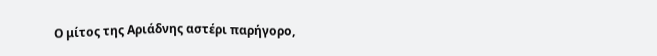Ο μίτος της Αριάδνης αστέρι παρήγορο,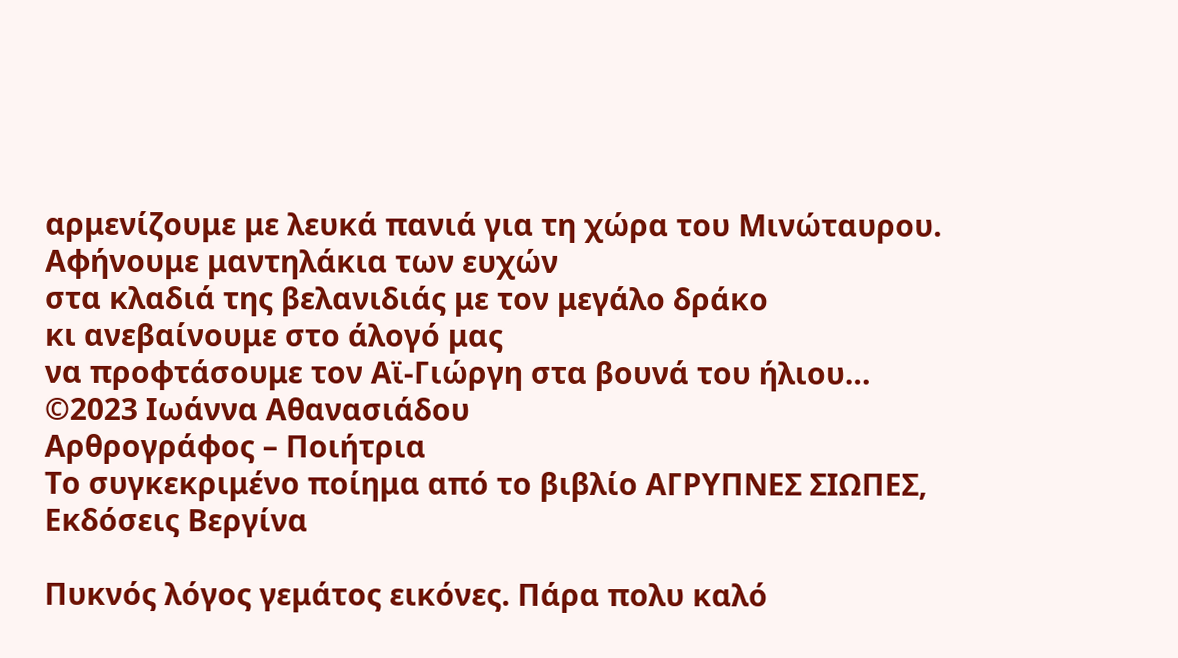αρμενίζουμε με λευκά πανιά για τη χώρα του Μινώταυρου.
Αφήνουμε μαντηλάκια των ευχών
στα κλαδιά της βελανιδιάς με τον μεγάλο δράκο
κι ανεβαίνουμε στο άλογό μας
να προφτάσουμε τον Αϊ-Γιώργη στα βουνά του ήλιου…
©2023 Ιωάννα Αθανασιάδου
Αρθρογράφος – Ποιήτρια
Το συγκεκριμένο ποίημα από το βιβλίο ΑΓΡΥΠΝΕΣ ΣΙΩΠΕΣ,
Εκδόσεις Βεργίνα

Πυκνός λόγος γεμάτος εικόνες. Πάρα πολυ καλό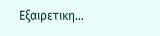Εξαιρετικη…